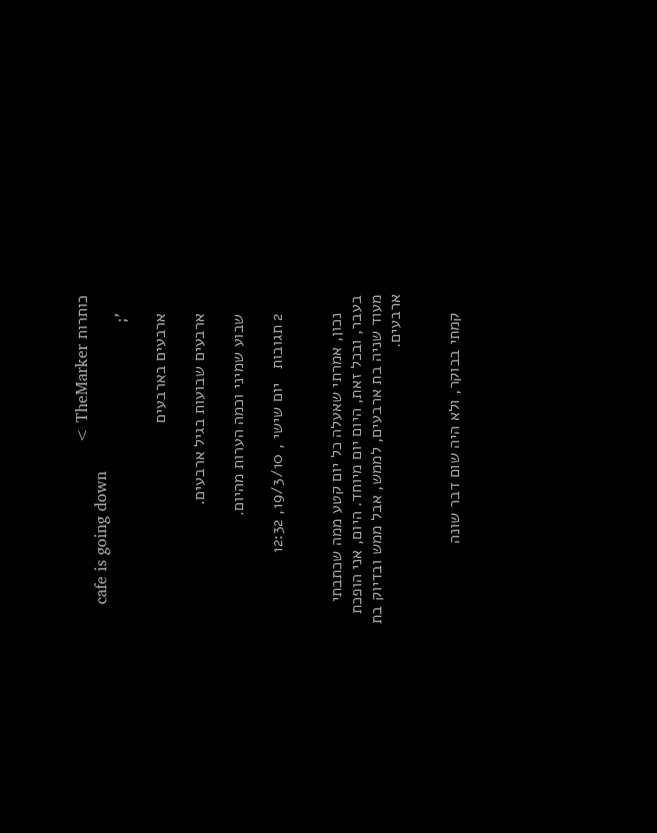כותרות TheMarker >
    cafe is going down
    ';

    ארבעים בארבעים

    ארבעים שבועות בגיל ארבעים.

    שבוע שמיני וכמה הערות מהיום.

    2 תגובות   יום שישי , 19/3/10, 12:32


    נכון, אמרתי שאעלה כל יום קטע ממה שכתבתי בעבר, ובכל זאת, היום יום מיוחד. היום, אני הופכת מעוד שניה בת ארבעים, לממש, אבל ממש ובדיוק בת ארבעים.


    קמתי בבוקר, ולא היה שום דבר שונה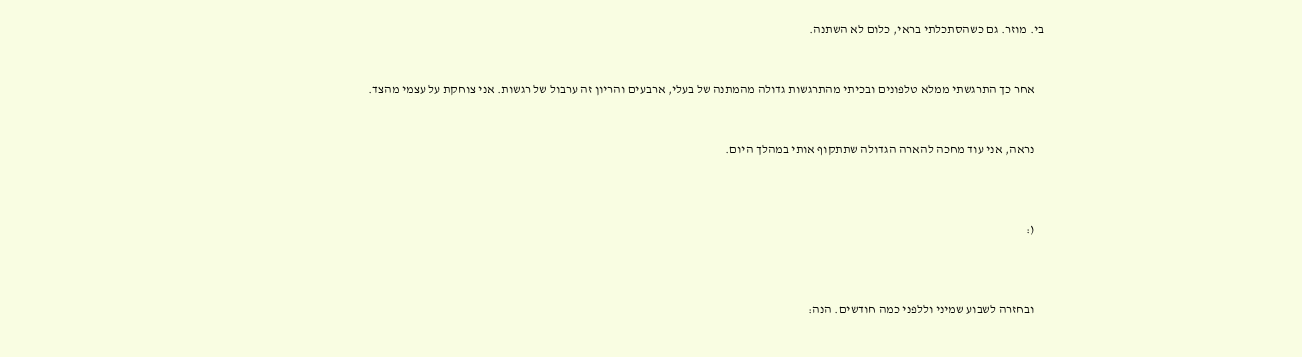בי. מוזר. גם כשהסתכלתי בראי, כלום לא השתנה.


    אחר כך התרגשתי ממלא טלפונים ובכיתי מהתרגשות גדולה מהמתנה של בעלי, ארבעים והריון זה ערבול של רגשות. אני צוחקת על עצמי מהצד.


    נראה, אני עוד מחכה להארה הגדולה שתתקוף אותי במהלך היום.



    (:



    ובחזרה לשבוע שמיני וללפני כמה חודשים. הנה: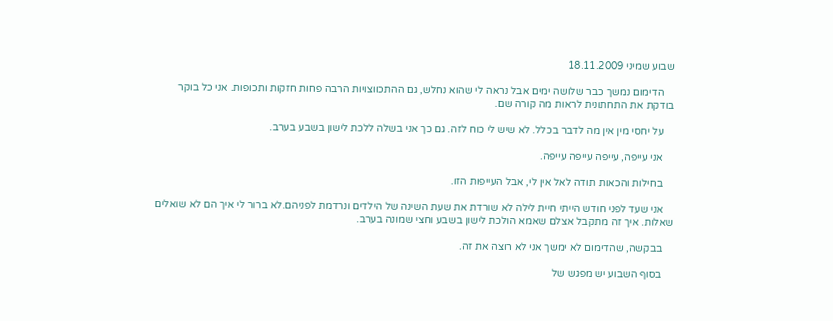שבוע שמיני 18.11.2009

    הדימום נמשך כבר שלושה ימים אבל נראה לי שהוא נחלש, גם ההתכווצויות הרבה פחות חזקות ותכופות. אני כל בוקר בודקת את התחתונית לראות מה קורה שם.

    על יחסי מין אין מה לדבר בכלל. לא שיש לי כוח לזה. גם כך אני בשלה ללכת לישון בשבע בערב.

    אני עייפה, עייפה עייפה עייפה.

    בחילות והכאות תודה לאל אין לי, אבל העייפות הזו.

    אני שעד לפני חודש הייתי חיית לילה לא שורדת את שעת השינה של הילדים ונרדמת לפניהם.לא ברור לי איך הם לא שואלים שאלות. איך זה מתקבל אצלם שאמא הולכת לישון בשבע וחצי שמונה בערב.

    בבקשה, שהדימום לא ימשך אני לא רוצה את זה.

    בסוף השבוע יש מפגש של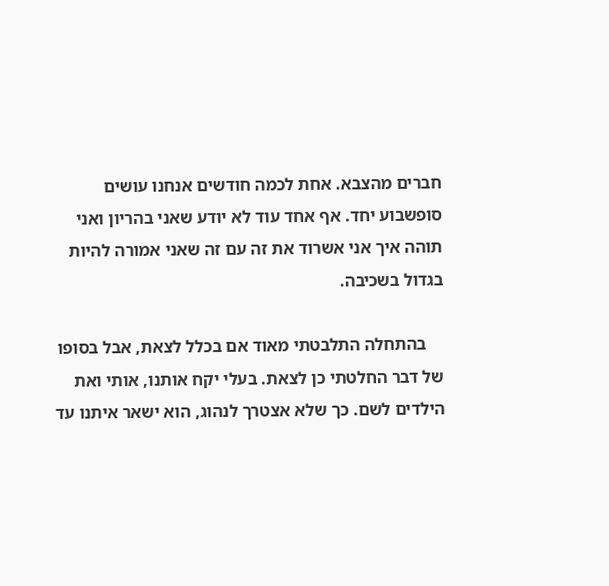חברים מהצבא. אחת לכמה חודשים אנחנו עושים סופשבוע יחד. אף אחד עוד לא יודע שאני בהריון ואני תוהה איך אני אשרוד את זה עם זה שאני אמורה להיות בגדול בשכיבה.

    בהתחלה התלבטתי מאוד אם בכלל לצאת, אבל בסופו של דבר החלטתי כן לצאת. בעלי יקח אותנו, אותי ואת הילדים לשם. כך שלא אצטרך לנהוג, הוא ישאר איתנו עד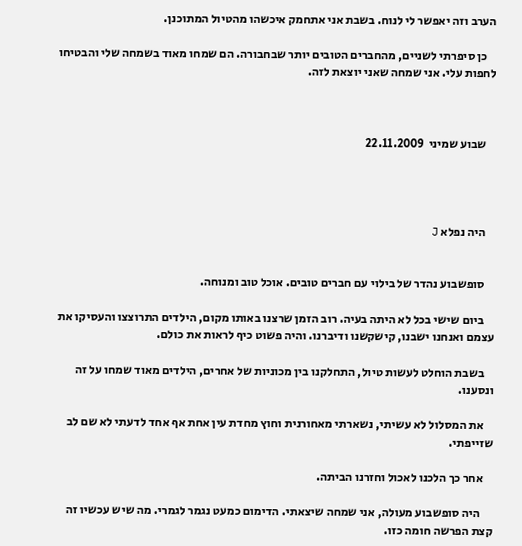הערב וזה יאפשר לי לנוח. בשבת אני אתחמק איכשהו מהטיול המתוכנן.

    כן סיפרתי לשניים, מהחברים הטובים יותר שבחבורה. הם שמחו מאוד בשמחה שלי והבטיחו לחפות עלי. אני שמחה שאני יוצאת לזה.



    שבוע שמיני  22.11.2009




    היה נפלא J


    סופשבוע נהדר של בילוי עם חברים טובים. אוכל טוב ומנוחה.

    ביום שישי בכל לא היתה בעיה. רוב הזמן שרצנו באותו מקום, הילדים התרוצצו והעסיקו את עצמם ואנחנו ישבנו, קישקשנו ודיברנו. והיה פשוט כיף לראות את כולם.

    בשבת הוחלט לעשות טיול, התחלקנו בין מכוניות של אחרים, הילדים מאוד שמחו על זה ונסענו.

    את המסלול לא עשיתי, נשארתי מאחורנית וחוץ מחדת עין אחת אף אחד לדעתי לא שם לב שזייפתי.

    אחר כך הלכנו לאכול וחזרנו הביתה.

     היה סופשבוע מעולה, אני שמחה שיצאתי. הדימום כמעט נגמר לגמרי. מה שיש עכשיו זה קצת הפרשה חומה כזו.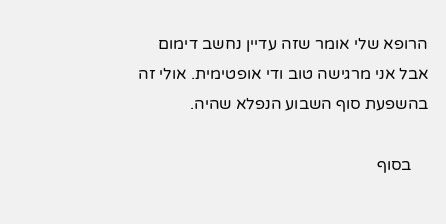הרופא שלי אומר שזה עדיין נחשב דימום אבל אני מרגישה טוב ודי אופטימית. אולי זה בהשפעת סוף השבוע הנפלא שהיה.

    בסוף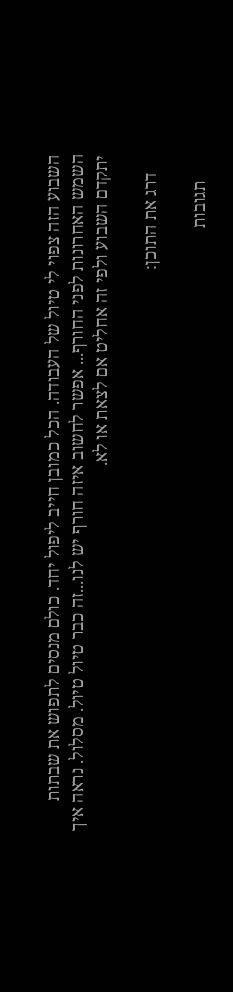השבוע הזה צפוי לי טיול של העבודה. הכל כמובן חייב ליפול יחד. כולם מנסים לתפוש את שבתות השמש האחרונות לפני החורף... אפשר לחשוב איזה חורף יש לנו...זה כבר טיול טיול. מסלול. נראה איך יתקדם השבוע ולפי זה אחליט אם לצאת או לא.

    דרג את התוכן:

      תגובות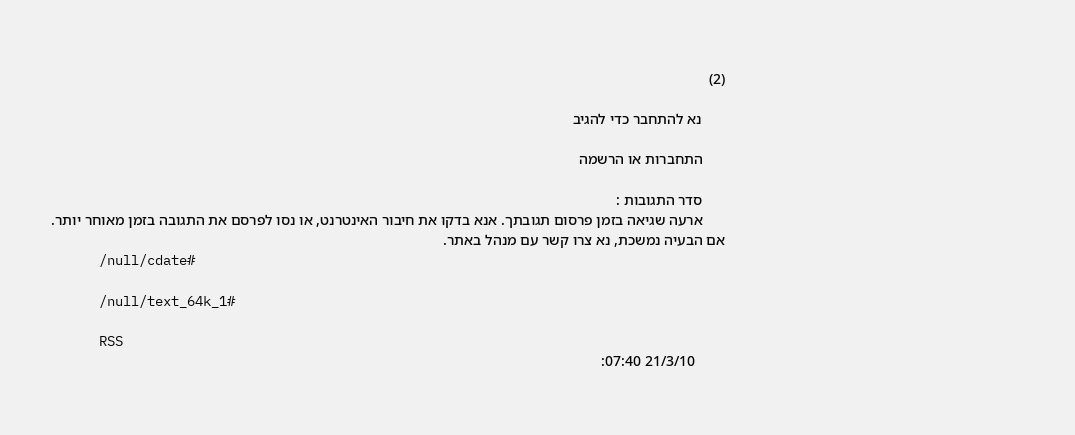(2)

      נא להתחבר כדי להגיב

      התחברות או הרשמה

      סדר התגובות :
      ארעה שגיאה בזמן פרסום תגובתך. אנא בדקו את חיבור האינטרנט, או נסו לפרסם את התגובה בזמן מאוחר יותר. אם הבעיה נמשכת, נא צרו קשר עם מנהל באתר.
      /null/cdate#

      /null/text_64k_1#

      RSS
        21/3/10 07:40: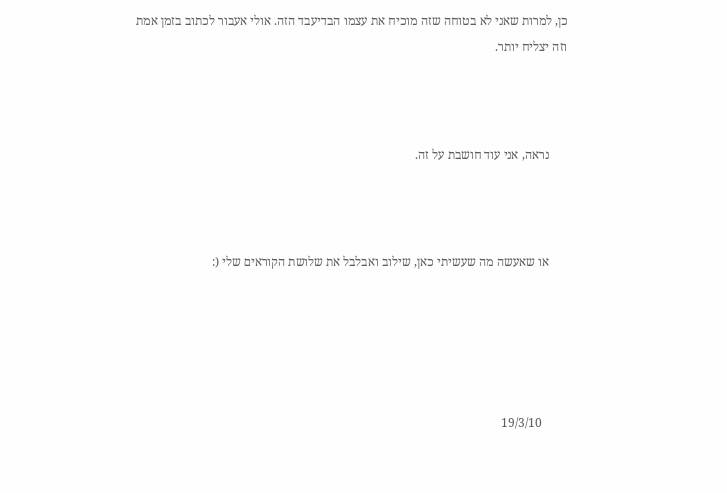כן, למרות שאני לא בטוחה שזה מוכיח את עצמו הבדיעבד הזה. אולי אעבור לכתוב בזמן אמת וזה יצליח יותר.



      נראה, אני עוד חושבת על זה.



      או שאעשה מה שעשיתי כאן, שילוב ואבלבל את שלושת הקוראים שלי (:





        19/3/10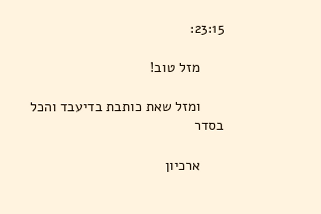23:15:

      מזל טוב!

      ומזל שאת כותבת בדיעבד והכל בסדר

      ארכיון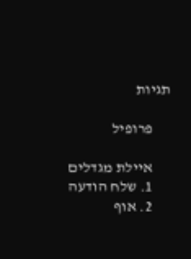תגיות

      פרופיל

      איילת מגדלים
      1. שלח הודעה
      2. אוף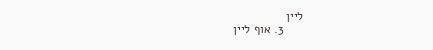ליין
      3. אוף ליין